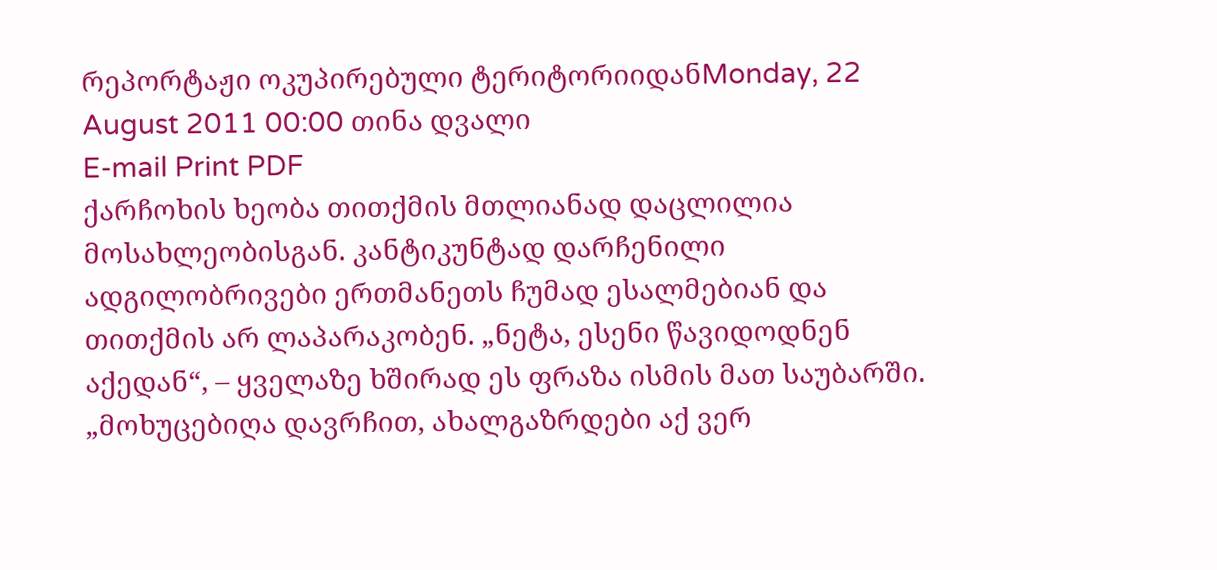რეპორტაჟი ოკუპირებული ტერიტორიიდანMonday, 22 August 2011 00:00 თინა დვალი
E-mail Print PDF
ქარჩოხის ხეობა თითქმის მთლიანად დაცლილია მოსახლეობისგან. კანტიკუნტად დარჩენილი ადგილობრივები ერთმანეთს ჩუმად ესალმებიან და თითქმის არ ლაპარაკობენ. „ნეტა, ესენი წავიდოდნენ აქედან“, – ყველაზე ხშირად ეს ფრაზა ისმის მათ საუბარში. „მოხუცებიღა დავრჩით, ახალგაზრდები აქ ვერ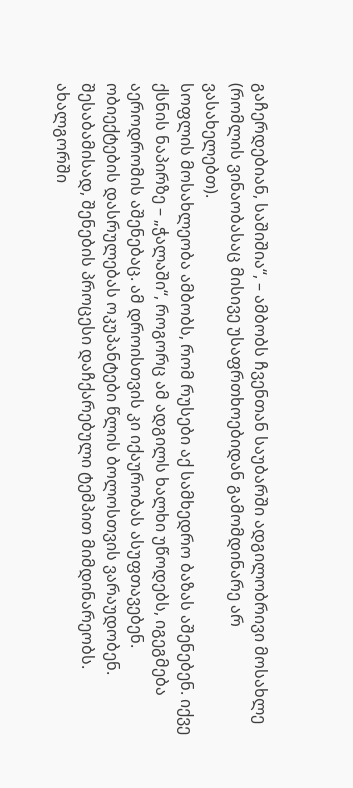გაჩერდებიან, საშიშია“, – ამბობს ჩვენთან საუბარში ადგილობრივი მოსახლე (რომლის ვინაობასაც მისივე უსაფრთხოებიდან გამომდინარე არ ვასახელებთ).
სოფლის მოსახლეობა ამბობს, რომ რუსები აქ სამხედრო ბაზას აშენებენ. იქვე ქსნის ნაპირზე – „ჭალაში“, როგორც ამ ადგილს ხალხი უწოდებს, იგეგმება აეროდრომის აშენებაც. ამ დროისთვის კი იქაურობას ასუფთავებენ. ობიექტების დასრულებას ოკუპანტები წლის ბოლოსთვის ვარაუდობენ. შესაბამისად, შენების პროცესი დაჩქარებული ტემპით მიმდინარეობს.
ახალგორში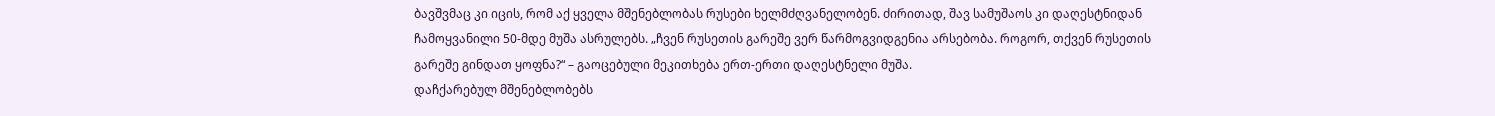ბავშვმაც კი იცის, რომ აქ ყველა მშენებლობას რუსები ხელმძღვანელობენ. ძირითად, შავ სამუშაოს კი დაღესტნიდან ჩამოყვანილი 50-მდე მუშა ასრულებს. „ჩვენ რუსეთის გარეშე ვერ წარმოგვიდგენია არსებობა. როგორ, თქვენ რუსეთის გარეშე გინდათ ყოფნა?“ – გაოცებული მეკითხება ერთ-ერთი დაღესტნელი მუშა.
დაჩქარებულ მშენებლობებს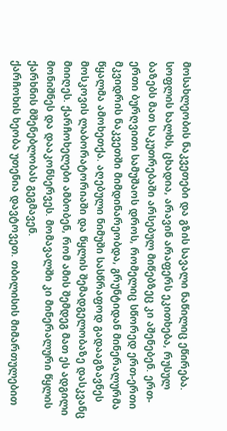მოსახლეობის ნაკვეთები და გზის სავალი ნაწილიც ეწირება. სოფლის ხალხს, ცხადია, არავინ არაფერს ეკითხება, რუსულ ბაზებს მათ საკუთრებაში არსებულ მიწებზეც კი აშენებენ. ერთ-ერთი ბურღვითი სამუშაოს დროს, რომელიც სწორედ ერთ-ერთი მკვიდრის ნაკვეთში მიმდინარეობდა, გრუნტიდან მინერალურმა წყალმა ამოხეთქა. აღებული ნიმუში სასწრაფოდ გადააგზავნეს მოსკოვის ლაბორატორიაში და წყლის შემადგელობაზე დასკვანც მიიღეს. ქარჩოხელები ამბობენ, რომ ამის შემდეგ მათ ეს ადგილი მონიშნეს და დააკონსერვეს. მომავალში კი მინერალური წყლის ქარხნის მშენებლობას გეგმავენ.
ქარჩოხის ხეობა უთენია დავტოვეთ. თბილისის მიმართულებით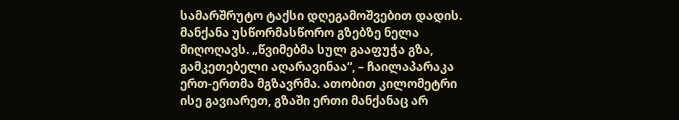სამარშრუტო ტაქსი დღეგამოშვებით დადის. მანქანა უსწორმასწორო გზებზე ნელა მიღოღავს. „წვიმებმა სულ გააფუჭა გზა, გამკეთებელი აღარავინაა“, – ჩაილაპარაკა ერთ-ერთმა მგზავრმა. ათობით კილომეტრი ისე გავიარეთ, გზაში ერთი მანქანაც არ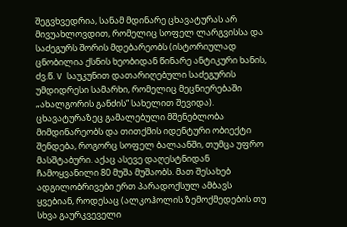შეგვხვედრია, სანამ მდინარე ცხავატურას არ მივუახლოვდით, რომელიც სოფელ ლარგვისსა და საძეგურს შორის მდებარეობს (ისტორიულად ცნობილია ქსნის ხეობიდან წინარე ანტიკური ხანის, ძვ.წ. V საუკუნით დათარიღებული საძეგურის უმდიდრესი სამარხი, რომელიც მეცნიერებაში „ახალგორის განძის“ სახელით შევიდა). ცხავატურაზეც გამალებული მშენებლობა მიმდინარეობს და თითქმის იდენტური ობიექტი შენდება, როგორც სოფელ ბალაანში, თუმცა უფრო მასშტაბური. აქაც ასევე დაღესტნიდან ჩამოყვანილი 80 მუშა მუშაობს. მათ შესახებ ადგილობრივები ერთ პარადოქსულ ამბავს ყვებიან, როდესაც (ალკოჰოლის ზემოქმედების თუ სხვა გაურკვეველი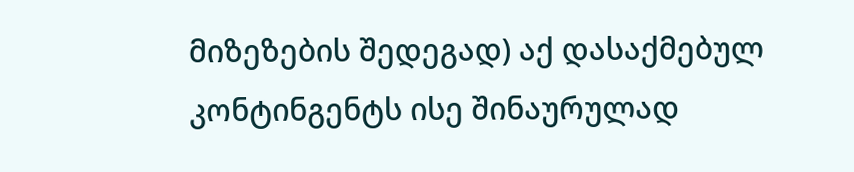მიზეზების შედეგად) აქ დასაქმებულ კონტინგენტს ისე შინაურულად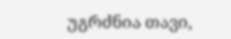უგრძნია თავი,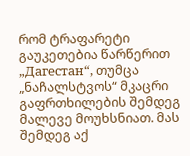რომ ტრაფარეტი გაუკეთებია წარწერით „Дагестан“, თუმცა „ნაჩალსტვოს“ მკაცრი გაფრთხილების შემდეგ მალევე მოუხსნიათ. მას შემდეგ აქ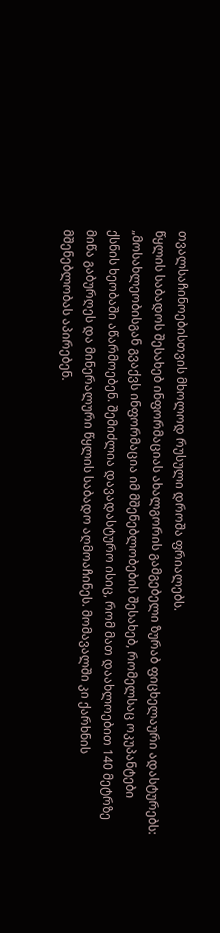თვალსაჩინოებისთვის მხოლოდ რუსული დროშა ფრიალებს.
წყლის საბადოს შესახებ ინფორმაციას ახალგორის გამგებელი ზურაბ ფიცხელაური ადასტურებს: „მოსახლეობისგან გვაქვს ინფორმაცია იმ მშენებლობების შესახებ, რომელსაც ოკუპანტები ქსნის ხეობაში აწარმოებენ. შემიძლია დავადასტურო ისიც, რომ მათ დაახლოებით 140 მეტრზე მიწა გაბურღეს და მინერალური წყლის საბადო აღმოაჩინეს. მომავალში კი ქარხნის მშენებლობას აპირებენ.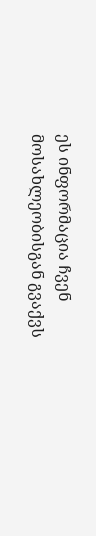ეს ინფორმაცია ჩვენ მოსახლეობისგან გვაქვს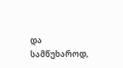და სამწუხაროდ,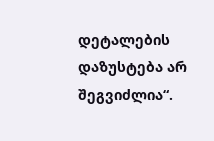დეტალების დაზუსტება არ შეგვიძლია“.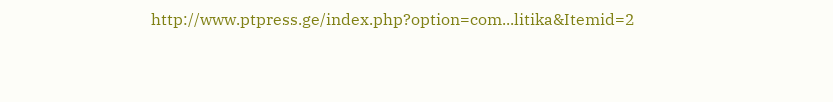http://www.ptpress.ge/index.php?option=com...litika&Itemid=2